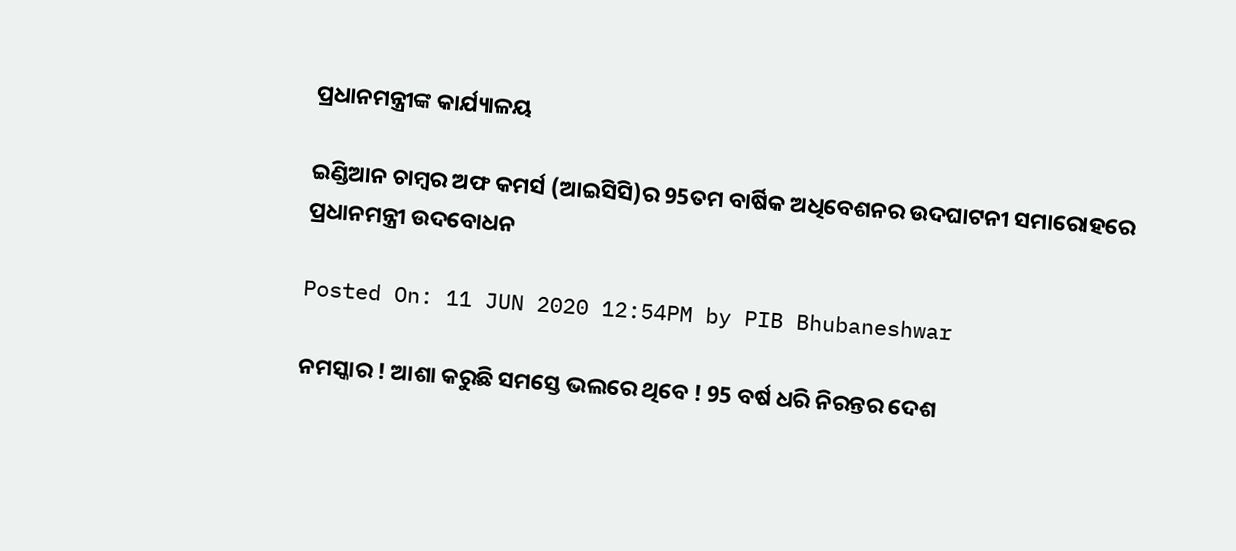ପ୍ରଧାନମନ୍ତ୍ରୀଙ୍କ କାର୍ଯ୍ୟାଳୟ

ଇଣ୍ଡିଆନ ଚାମ୍ବର ଅଫ କମର୍ସ (ଆଇସିସି)ର 95ତମ ବାର୍ଷିକ ଅଧିବେଶନର ଉଦଘାଟନୀ ସମାରୋହରେ ପ୍ରଧାନମନ୍ତ୍ରୀ ଉଦବୋଧନ

Posted On: 11 JUN 2020 12:54PM by PIB Bhubaneshwar

ନମସ୍କାର ! ଆଶା କରୁଛି ସମସ୍ତେ ଭଲରେ ଥିବେ ! 95 ବର୍ଷ ଧରି ନିରନ୍ତର ଦେଶ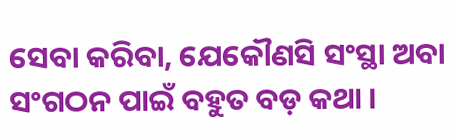ସେବା କରିବା, ଯେକୌଣସି ସଂସ୍ଥା ଅବା ସଂଗଠନ ପାଇଁ ବହୁତ ବଡ଼ କଥା ।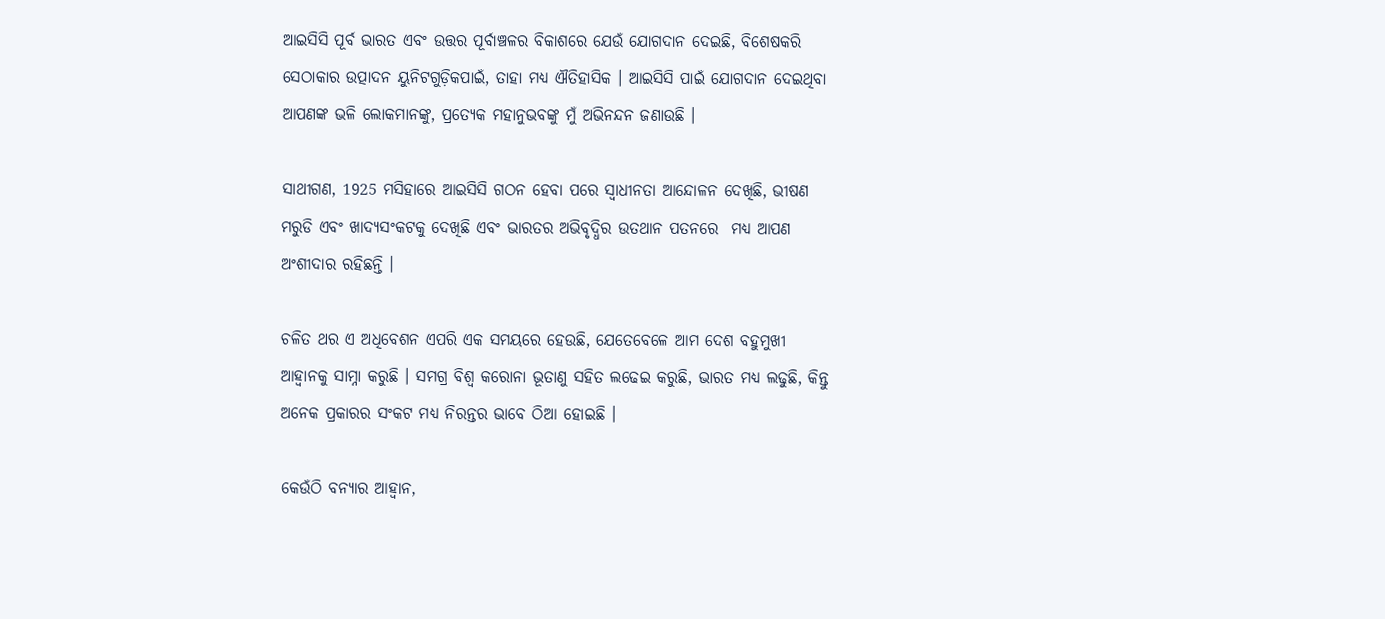ଆଇସିସି ପୂର୍ବ ଭାରତ ଏବଂ ଉତ୍ତର ପୂର୍ବାଞ୍ଚଳର ବିକାଶରେ ଯେଉଁ ଯୋଗଦାନ ଦେଇଛି, ବିଶେଷକରି ସେଠାକାର ଉତ୍ପାଦନ ୟୁନିଟଗୁଡ଼ିକପାଇଁ, ତାହା ମଧ୍ୟ ଐତିହାସିକ । ଆଇସିସି ପାଇଁ ଯୋଗଦାନ ଦେଇଥିବା ଆପଣଙ୍କ ଭଳି ଲୋକମାନଙ୍କୁ, ପ୍ରତ୍ୟେକ ମହାନୁଭବଙ୍କୁ ମୁଁ ଅଭିନନ୍ଦନ ଜଣାଉଛି ।

ସାଥୀଗଣ, 1925 ମସିହାରେ ଆଇସିସି ଗଠନ ହେବା ପରେ ସ୍ୱାଧୀନତା ଆନ୍ଦୋଳନ ଦେଖିଛି, ଭୀଷଣ ମରୁଡି ଏବଂ ଖାଦ୍ୟସଂକଟକୁ ଦେଖିଛି ଏବଂ ଭାରତର ଅଭିବୃଦ୍ଧିର ଉତଥାନ ପତନରେ  ମଧ୍ୟ ଆପଣ ଅଂଶୀଦାର ରହିଛନ୍ତି ।

ଚଳିତ ଥର ଏ ଅଧିବେଶନ ଏପରି ଏକ ସମୟରେ ହେଉଛି, ଯେତେବେଳେ ଆମ ଦେଶ ବହୁମୁଖୀ ଆହ୍ୱାନକୁ ସାମ୍ନା କରୁଛି । ସମଗ୍ର ବିଶ୍ୱ କରୋନା ଭୂତାଣୁ ସହିତ ଲଢେଇ କରୁଛି, ଭାରତ ମଧ୍ୟ ଲଢୁଛି, କିନ୍ତୁ ଅନେକ ପ୍ରକାରର ସଂକଟ ମଧ୍ୟ ନିରନ୍ତର ଭାବେ ଠିଆ ହୋଇଛି ।

କେଉଁଠି ବନ୍ୟାର ଆହ୍ୱାନ,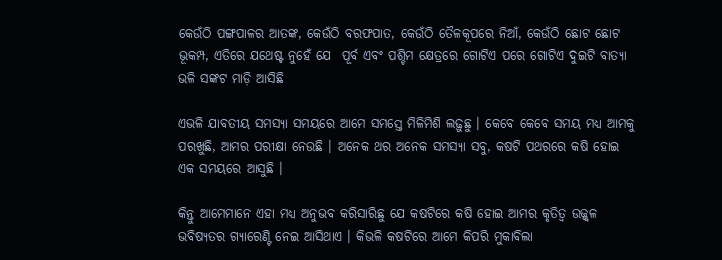କେଉଁଠି ପଙ୍ଗପାଳର ଆତଙ୍କ, କେଉଁଠି ବରଫପାତ, କେଉଁଠି ତୈଳକୂପରେ ନିଆଁ, କେଉଁଠି ଛୋଟ ଛୋଟ ଭୂକମ୍ପ, ଏତିରେ ଯଥେଷ୍ଟ ନୁହେଁ ଯେ  ପୂର୍ବ ଏବଂ ପଶ୍ଚିମ କ୍ଷେତ୍ରରେ ଗୋଟିଏ ପରେ ଗୋଟିଏ ଦୁଇଟି ବାତ୍ୟା ଭଳି ସଙ୍କଟ ମାଡ଼ି ଆସିଛି

ଏଭଳି ଯାବତୀୟ ସମସ୍ୟା ସମୟରେ ଆମେ ସମସ୍ତେ ମିଳିମିଶି ଲଢ଼ୁଛୁ । କେବେ କେବେ ସମୟ ମଧ୍ୟ ଆମକୁ ପରଖୁଛି, ଆମର ପରୀକ୍ଷା ନେଉଛି । ଅନେକ ଥର ଅନେକ ସମସ୍ୟା ସବୁ, କଷଟି ପଥରରେ କଷି ହୋଇ ଏକ ସମୟରେ ଆସୁଛି ।

କିନ୍ତୁ ଆମେମାନେ ଏହା ମଧ୍ୟ ଅନୁଭବ କରିସାରିଛୁ ଯେ କଷଟିରେ କଷି ହୋଇ ଆମର କୃତିତ୍ୱ ଉଜ୍ଜ୍ୱଳ ଭବିଷ୍ୟତର ଗ୍ୟାରେଣ୍ଟି ନେଇ ଆସିଥାଏ । କିଭଳି କଷଟିରେ ଆମେ କିପରି ମୁକାବିଲା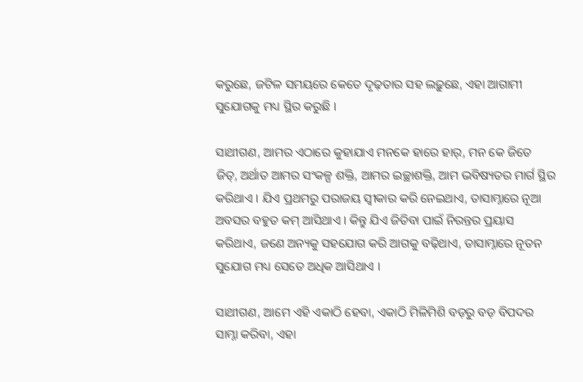କରୁଛେ, ଜଟିଳ ସମୟରେ କେତେ ଦୃଢ଼ତାର ସହ ଲଢ଼ୁଛେ, ଏହା ଆଗାମୀ ସୁଯୋଗକୁ ମଧ୍ୟ ସ୍ଥିର କରୁଛି ।

ସାଥୀଗଣ, ଆମର ଏଠାରେ କୁହାଯାଏ ମନକେ ହାରେ ହାର୍, ମନ କେ ଜିତେ ଜିତ୍, ଅର୍ଥାତ ଆମର ସଂକଳ୍ପ ଶକ୍ତି, ଆମର ଇଚ୍ଛାଶକ୍ତି, ଆମ ଭବିଷ୍ୟତର ମାର୍ଗ ସ୍ଥିର କରିଥାଏ । ଯିଏ ପ୍ରଥମରୁ ପରାଜୟ ସ୍ୱୀକାର କରି ନେଇଥାଏ, ତାସାମ୍ନାରେ ନୂଆ ଅବସର ବହୁତ କମ୍ ଆସିଥାଏ । କିନ୍ତୁ ଯିଏ ଜିତିବା ପାଇଁ ନିରନ୍ତର ପ୍ରୟାସ କରିଥାଏ, ଜଣେ ଅନ୍ୟକୁ ସହଯୋଗ କରି ଆଗକୁ ବଢ଼ିଥାଏ, ତାସାମ୍ନାରେ ନୂତନ ସୁଯୋଗ ମଧ୍ୟ ସେତେ ଅଧିକ ଆସିଥାଏ ।

ସାଥୀଗଣ, ଆମେ ଏହି ଏକାଠି ହେବା, ଏକାଠି ମିଳିମିଶି ବଡ଼ରୁ ବଡ଼ ବିପଦର ସାମ୍ନା କରିବା, ଏହା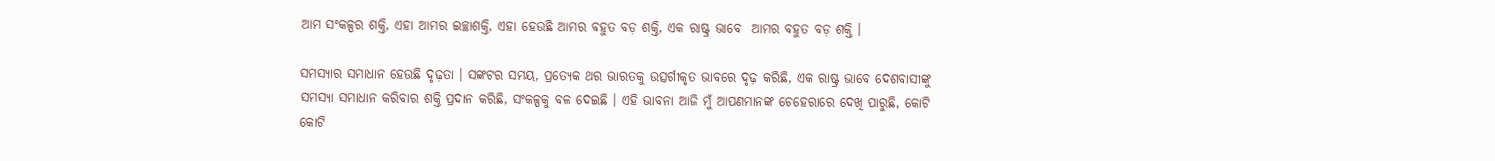ଆମ ସଂକଳ୍ପର ଶକ୍ତି, ଏହା ଆମର ଇଚ୍ଛାଶକ୍ତି, ଏହା ହେଉଛି ଆମର ବହୁତ ବଡ଼ ଶକ୍ତି, ଏକ ରାଷ୍ଟ୍ର ଭାବେ  ଆମର ବହୁତ ବଡ଼ ଶକ୍ତି ।

ସମସ୍ୟାର ସମାଧାନ ହେଉଛି ଦୃଢ଼ତା । ସଙ୍କଟର ସମୟ, ପ୍ରତ୍ୟେକ ଥର ଭାରତକୁ ଉତ୍ସର୍ଗୀକୃତ ଭାବରେ ଦୃଢ଼ କରିଛି, ଏକ ରାଷ୍ଟ୍ର ଭାବେ ଦେଶବାସୀଙ୍କୁ ସମସ୍ୟା ସମାଧାନ କରିବାର ଶକ୍ତି ପ୍ରଦାନ କରିଛି, ସଂକଳ୍ପକୁ ବଳ ଦେଇଛି । ଏହି ଭାବନା ଆଜି ମୁଁ ଆପଣମାନଙ୍କ ଚେହେରାରେ ଦେଖି ପାରୁଛି, କୋଟି କୋଟି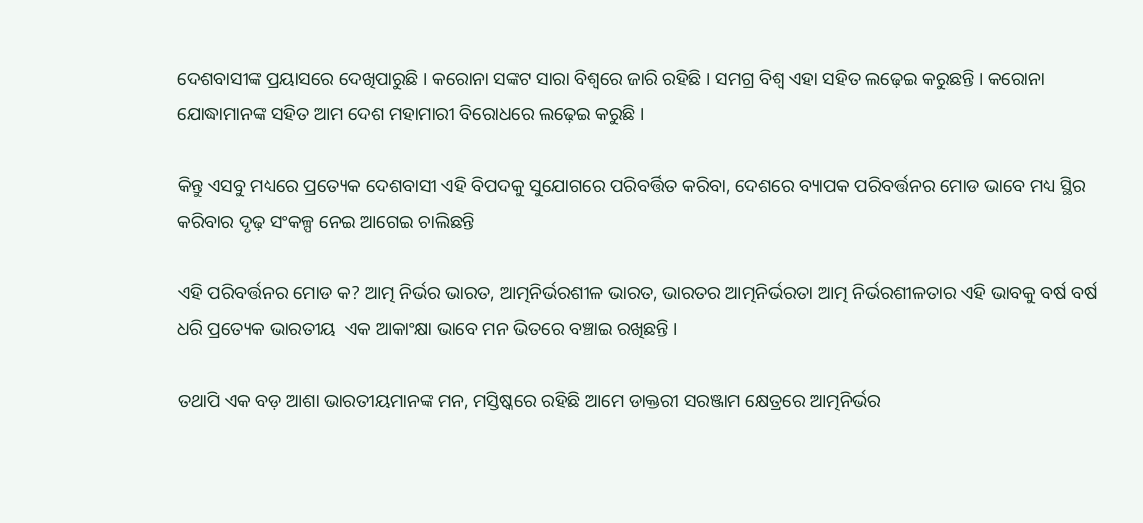ଦେଶବାସୀଙ୍କ ପ୍ରୟାସରେ ଦେଖିପାରୁଛି । କରୋନା ସଙ୍କଟ ସାରା ବିଶ୍ୱରେ ଜାରି ରହିଛି । ସମଗ୍ର ବିଶ୍ୱ ଏହା ସହିତ ଲଢ଼େଇ କରୁଛନ୍ତି । କରୋନା ଯୋଦ୍ଧାମାନଙ୍କ ସହିତ ଆମ ଦେଶ ମହାମାରୀ ବିରୋଧରେ ଲଢ଼େଇ କରୁଛି ।

କିନ୍ତୁ ଏସବୁ ମଧ୍ୟରେ ପ୍ରତ୍ୟେକ ଦେଶବାସୀ ଏହି ବିପଦକୁ ସୁଯୋଗରେ ପରିବର୍ତ୍ତିତ କରିବା, ଦେଶରେ ବ୍ୟାପକ ପରିବର୍ତ୍ତନର ମୋଡ ଭାବେ ମଧ୍ୟ ସ୍ଥିର କରିବାର ଦୃଢ଼ ସଂକଳ୍ପ ନେଇ ଆଗେଇ ଚାଲିଛନ୍ତି

ଏହି ପରିବର୍ତ୍ତନର ମୋଡ କ? ଆତ୍ମ ନିର୍ଭର ଭାରତ, ଆତ୍ମନିର୍ଭରଶୀଳ ଭାରତ, ଭାରତର ଆତ୍ମନିର୍ଭରତା ଆତ୍ମ ନିର୍ଭରଶୀଳତାର ଏହି ଭାବକୁ ବର୍ଷ ବର୍ଷ ଧରି ପ୍ରତ୍ୟେକ ଭାରତୀୟ  ଏକ ଆକାଂକ୍ଷା ଭାବେ ମନ ଭିତରେ ବଞ୍ଚାଇ ରଖିଛନ୍ତି ।

ତଥାପି ଏକ ବଡ଼ ଆଶା ଭାରତୀୟମାନଙ୍କ ମନ, ମସ୍ତିଷ୍କରେ ରହିଛି ଆମେ ଡାକ୍ତରୀ ସରଞ୍ଜାମ କ୍ଷେତ୍ରରେ ଆତ୍ମନିର୍ଭର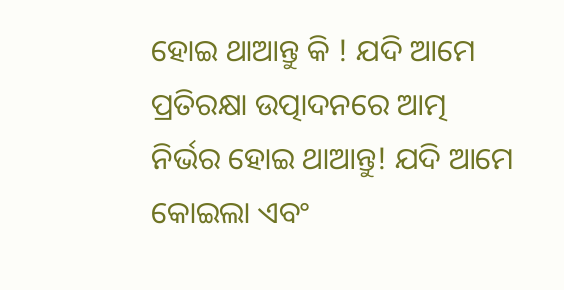ହୋଇ ଥାଆନ୍ତୁ କି ! ଯଦି ଆମେ ପ୍ରତିରକ୍ଷା ଉତ୍ପାଦନରେ ଆତ୍ମ ନିର୍ଭର ହୋଇ ଥାଆନ୍ତୁ! ଯଦି ଆମେ କୋଇଲା ଏବଂ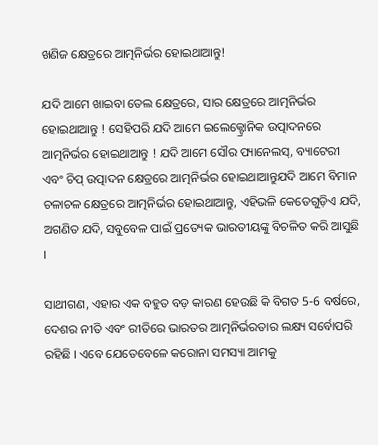ଖଣିଜ କ୍ଷେତ୍ରରେ ଆତ୍ମନିର୍ଭର ହୋଇଥାଆନ୍ତୁ!

ଯଦି ଆମେ ଖାଇବା ତେଲ କ୍ଷେତ୍ରରେ, ସାର କ୍ଷେତ୍ରରେ ଆତ୍ମନିର୍ଭର ହୋଇଥାଆନ୍ତୁ ! ସେହିପରି ଯଦି ଆମେ ଇଲେକ୍ଟ୍ରୋନିକ ଉତ୍ପାଦନରେ ଆତ୍ମନିର୍ଭର ହୋଇଥାଆନ୍ତୁ ! ଯଦି ଆମେ ସୌର ପ୍ୟାନେଲସ୍, ବ୍ୟାଟେରୀ ଏବଂ ଚିପ୍ ଉତ୍ପାଦନ କ୍ଷେତ୍ରରେ ଆତ୍ମନିର୍ଭର ହୋଇଥାଆନ୍ତୁଯଦି ଆମେ ବିମାନ ଚଳାଚଳ କ୍ଷେତ୍ରରେ ଆତ୍ମନିର୍ଭର ହୋଇଥାଆନ୍ତୁ, ଏହିଭଳି କେତେଗୁଡ଼ିଏ ଯଦି, ଅଗଣିତ ଯଦି, ସବୁବେଳ ପାଇଁ ପ୍ରତ୍ୟେକ ଭାରତୀୟଙ୍କୁ ବିଚଳିତ କରି ଆସୁଛି ।

ସାଥୀଗଣ, ଏହାର ଏକ ବହୁତ ବଡ଼ କାରଣ ହେଉଛି କି ବିଗତ 5-6 ବର୍ଷରେ, ଦେଶର ନୀତି ଏବଂ ରୀତିରେ ଭାରତର ଆତ୍ମନିର୍ଭରତାର ଲକ୍ଷ୍ୟ ସର୍ବୋପରି ରହିଛି । ଏବେ ଯେତେବେଳେ କରୋନା ସମସ୍ୟା ଆମକୁ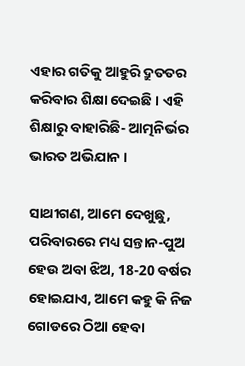ଏହାର ଗତିକୁ ଆହୁରି ଦ୍ରୁତତର କରିବାର ଶିକ୍ଷା ଦେଇଛି । ଏହି ଶିକ୍ଷାରୁ ବାହାରିଛି- ଆତ୍ମନିର୍ଭର ଭାରତ ଅଭିଯାନ ।

ସାଥୀଗଣ, ଆମେ ଦେଖୁଛୁ, ପରିବାରରେ ମଧ୍ୟ ସନ୍ତାନ-ପୁଅ ହେଉ ଅବା ଝିଅ, 18-20 ବର୍ଷର ହୋଇଯାଏ, ଆମେ କହୁ କି ନିଜ ଗୋଡରେ ଠିଆ ହେବା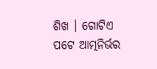ଶିଖ । ଗୋଟିଏ ପଟେ ଆତ୍ମନିର୍ଭର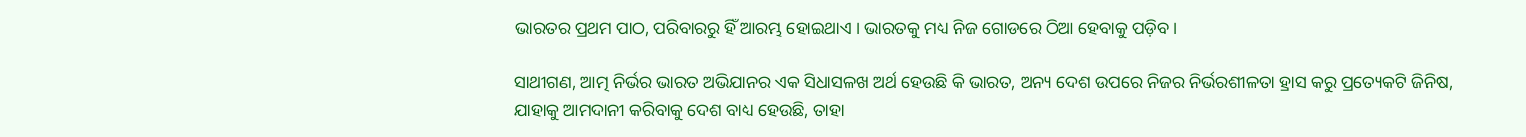ଭାରତର ପ୍ରଥମ ପାଠ, ପରିବାରରୁ ହିଁ ଆରମ୍ଭ ହୋଇଥାଏ । ଭାରତକୁ ମଧ୍ୟ ନିଜ ଗୋଡରେ ଠିଆ ହେବାକୁ ପଡ଼ିବ ।

ସାଥୀଗଣ, ଆତ୍ମ ନିର୍ଭର ଭାରତ ଅଭିଯାନର ଏକ ସିଧାସଳଖ ଅର୍ଥ ହେଉଛି କି ଭାରତ, ଅନ୍ୟ ଦେଶ ଉପରେ ନିଜର ନିର୍ଭରଶୀଳତା ହ୍ରାସ କରୁ ପ୍ରତ୍ୟେକଟି ଜିନିଷ, ଯାହାକୁ ଆମଦାନୀ କରିବାକୁ ଦେଶ ବାଧ୍ୟ ହେଉଛି, ତାହା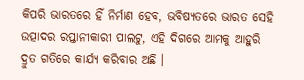କିପରି ଭାରତରେ ହିଁ ନିର୍ମାଣ ହେବ, ଭବିଷ୍ୟତରେ ଭାରତ ସେହି ଉତ୍ପାଦର ରପ୍ତାନୀକାରୀ ପାଲଟୁ, ଏହି ଦିଗରେ ଆମକୁ ଆହୁରି ଦ୍ରୁତ ଗତିରେ କାର୍ଯ୍ୟ କରିବାର ଅଛି ।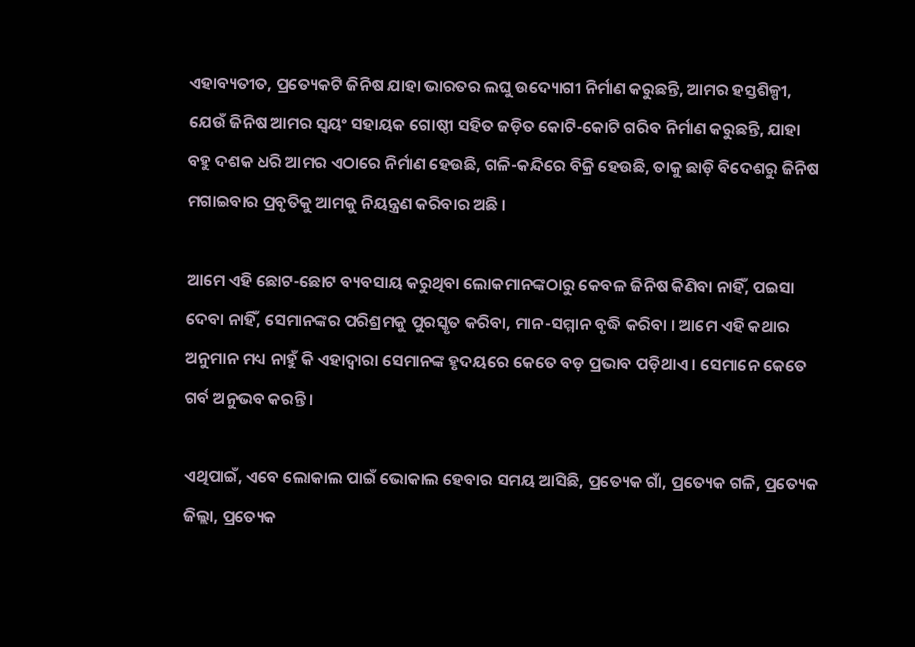ଏହାବ୍ୟତୀତ, ପ୍ରତ୍ୟେକଟି ଜିନିଷ ଯାହା ଭାରତର ଲଘୁ ଉଦ୍ୟୋଗୀ ନିର୍ମାଣ କରୁଛନ୍ତି, ଆମର ହସ୍ତଶିଳ୍ପୀ, ଯେଉଁ ଜିନିଷ ଆମର ସ୍ୱୟଂ ସହାୟକ ଗୋଷ୍ଠୀ ସହିତ ଜଡ଼ିତ କୋଟି-କୋଟି ଗରିବ ନିର୍ମାଣ କରୁଛନ୍ତି, ଯାହା ବହୁ ଦଶକ ଧରି ଆମର ଏଠାରେ ନିର୍ମାଣ ହେଉଛି, ଗଳି-କନ୍ଦିରେ ବିକ୍ରି ହେଉଛି, ତାକୁ ଛାଡ଼ି ବିଦେଶରୁ ଜିନିଷ ମଗାଇବାର ପ୍ରବୃତିକୁ ଆମକୁ ନିୟନ୍ତ୍ରଣ କରିବାର ଅଛି ।

ଆମେ ଏହି ଛୋଟ-ଛୋଟ ବ୍ୟବସାୟ କରୁଥିବା ଲୋକମାନଙ୍କଠାରୁ କେବଳ ଜିନିଷ କିଣିବା ନାହିଁ, ପଇସା ଦେବା ନାହିଁ, ସେମାନଙ୍କର ପରିଶ୍ରମକୁ ପୁରସ୍କୃତ କରିବା, ମାନ-ସମ୍ମାନ ବୃଦ୍ଧି କରିବା । ଆମେ ଏହି କଥାର ଅନୁମାନ ମଧ୍ୟ ନାହୁଁ କି ଏହାଦ୍ୱାରା ସେମାନଙ୍କ ହୃଦୟରେ କେତେ ବଡ଼ ପ୍ରଭାବ ପଡ଼ିଥାଏ । ସେମାନେ କେତେ ଗର୍ବ ଅନୁଭବ କରନ୍ତି ।

ଏଥିପାଇଁ, ଏବେ ଲୋକାଲ ପାଇଁ ଭୋକାଲ ହେବାର ସମୟ ଆସିଛି, ପ୍ରତ୍ୟେକ ଗାଁ, ପ୍ରତ୍ୟେକ ଗଳି, ପ୍ରତ୍ୟେକ ଜିଲ୍ଲା, ପ୍ରତ୍ୟେକ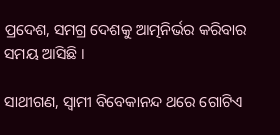ପ୍ରଦେଶ, ସମଗ୍ର ଦେଶକୁ ଆତ୍ମନିର୍ଭର କରିବାର ସମୟ ଆସିଛି ।

ସାଥୀଗଣ, ସ୍ୱାମୀ ବିବେକାନନ୍ଦ ଥରେ ଗୋଟିଏ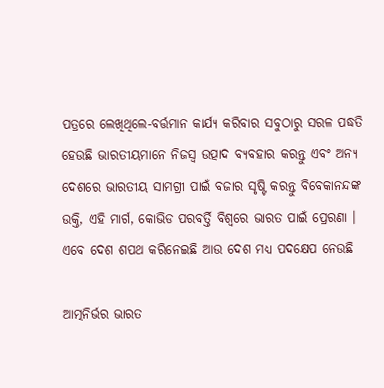ପତ୍ରରେ ଲେଖିଥିଲେ-ବର୍ତ୍ତମାନ କାର୍ଯ୍ୟ କରିବାର ସବୁଠାରୁ ସରଳ ପଦ୍ଧତି ହେଉଛି ଭାରତୀୟମାନେ ନିଜସ୍ୱ ଉତ୍ପାଦ ବ୍ୟବହାର କରନ୍ତୁ ଏବଂ ଅନ୍ୟ ଦେଶରେ ଭାରତୀୟ ସାମଗ୍ରୀ ପାଇଁ ବଜାର ସୃଷ୍ଟି କରନ୍ତୁ ବିବେକାନନ୍ଦଙ୍କ ଉକ୍ତି, ଏହି ମାର୍ଗ, କୋଭିଡ ପରବର୍ତ୍ତି ବିଶ୍ୱରେ ଭାରତ ପାଇଁ ପ୍ରେରଣା । ଏବେ ଦେଶ ଶପଥ କରିନେଇଛି ଆଉ ଦେଶ ମଧ୍ୟ ପଦକ୍ଷେପ ନେଉଛି

ଆତ୍ମନିର୍ଭର ଭାରତ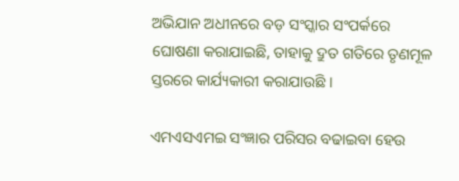ଅଭିଯାନ ଅଧୀନରେ ବଡ଼ ସଂସ୍କାର ସଂପର୍କରେ ଘୋଷଣା କରାଯାଇଛି, ତାହାକୁ ଦ୍ରୁତ ଗତିରେ ତୃଣମୂଳ ସ୍ତରରେ କାର୍ଯ୍ୟକାରୀ କରାଯାଉଛି ।

ଏମଏସଏମଇ ସଂଜ୍ଞାର ପରିସର ବଢାଇବା ହେଉ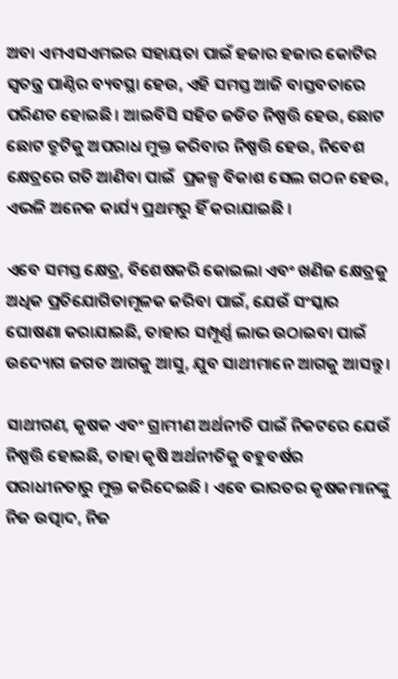ଅବା ଏମଏସଏମଇର ସହାୟତା ପାଇଁ ହଜାର ହଜାର କୋଟିର ସ୍ୱତନ୍ତ୍ର ପାଣ୍ଠିର ବ୍ୟବସ୍ଥା ହେଉ, ଏହି ସମସ୍ତ ଆଜି ବାସ୍ତବତାରେ ପରିଣତ ହୋଇଛି । ଆଇବିସି ସହିତ ଜଡିତ ନିଷ୍ପତ୍ତି ହେଉ, ଛୋଟ ଛୋଟ ତ୍ରୁଟିକୁ ଅପରାଧ ମୁକ୍ତ କରିବାର ନିଷ୍ପତ୍ତି ହେଉ, ନିବେଶ କ୍ଷେତ୍ରରେ ଗତି ଆଣିବା ପାଇଁ  ପ୍ରକଳ୍ପ ବିକାଶ ସେଲ ଗଠନ ହେଉ, ଏଭଳି ଅନେକ କାର୍ଯ୍ୟ ପ୍ରଥମରୁ ହିଁ କରାଯାଇଛି ।

ଏବେ ସମସ୍ତ କ୍ଷେତ୍ର, ବିଶେଷକରି କୋଇଲା ଏବଂ ଖଣିଜ କ୍ଷେତ୍ରକୁ ଅଧିକ ପ୍ରତିଯୋଗିତାମୂଳକ କରିବା ପାଇଁ, ଯେଉଁ ସଂସ୍କାର ଘୋଷଣା କରାଯାଇଛି, ତାହାର ସମ୍ପୂର୍ଣ୍ଣ ଲାଭ ଉଠାଇବା ପାଇଁ  ଉଦ୍ୟୋଗ ଜଗତ ଆଗକୁ ଆସୁ, ଯୁବ ସାଥୀମାନେ ଆଗକୁ ଆସନ୍ତୁ ।

ସାଥୀଗଣ, କୃଷକ ଏବଂ ଗ୍ରାମୀଣ ଅର୍ଥନୀତି ପାଇଁ ନିକଟରେ ଯେଉଁ ନିଷ୍ପତ୍ତି ହୋଇଛି, ତାହା କୃଷି ଅର୍ଥନୀତିକୁ ବହୁବର୍ଷର ପରାଧୀନତାରୁ ମୁକ୍ତ କରିଦେଇଛି । ଏବେ ଭାରତର କୃଷକମାନଙ୍କୁ ନିଜ ଉତ୍ପାଦ, ନିଜ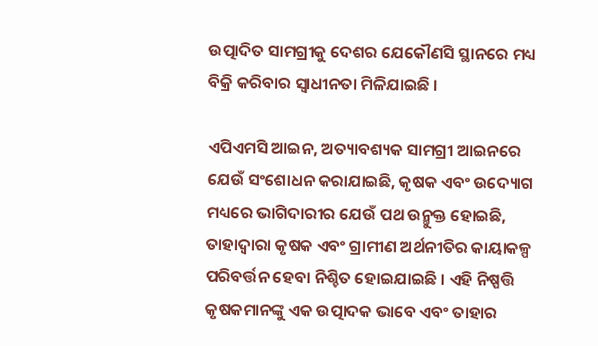ଉତ୍ପାଦିତ ସାମଗ୍ରୀକୁ ଦେଶର ଯେକୌଣସି ସ୍ଥାନରେ ମଧ୍ୟ ବିକ୍ରି କରିବାର ସ୍ୱାଧୀନତା ମିଳିଯାଇଛି ।

ଏପିଏମସି ଆଇନ, ଅତ୍ୟାବଶ୍ୟକ ସାମଗ୍ରୀ ଆଇନରେ ଯେଉଁ ସଂଶୋଧନ କରାଯାଇଛି, କୃଷକ ଏବଂ ଉଦ୍ୟୋଗ ମଧ୍ୟରେ ଭାଗିଦାରୀର ଯେଉଁ ପଥ ଉନ୍ମୁକ୍ତ ହୋଇଛି, ତାହାଦ୍ୱାରା କୃଷକ ଏବଂ ଗ୍ରାମୀଣ ଅର୍ଥନୀତିର କାୟାକଳ୍ପ ପରିବର୍ତ୍ତନ ହେବା ନିଶ୍ଚିତ ହୋଇଯାଇଛି । ଏହି ନିଷ୍ପତ୍ତି କୃଷକମାନଙ୍କୁ ଏକ ଉତ୍ପାଦକ ଭାବେ ଏବଂ ତାହାର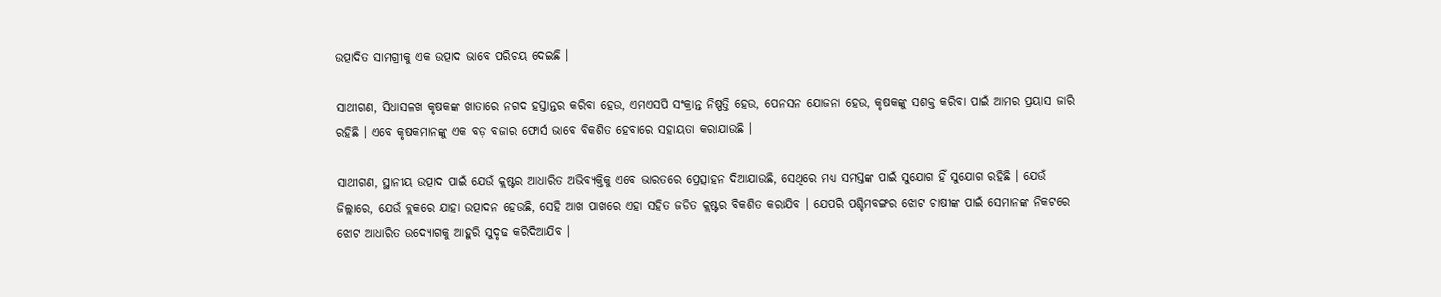ଉତ୍ପାଦିତ ସାମଗ୍ରୀକୁ ଏକ ଉତ୍ପାଦ ଭାବେ ପରିଚୟ ଦେଇଛି ।

ସାଥୀଗଣ, ସିଧାସଳଖ କୃଷକଙ୍କ ଖାତାରେ ନଗଦ ହସ୍ତାନ୍ତର କରିବା ହେଉ, ଏମଏସପି ସଂକ୍ରାନ୍ତ ନିଷ୍ପତ୍ତି ହେଉ, ପେନସନ ଯୋଜନା ହେଉ, କୃଷକଙ୍କୁ ସଶକ୍ତ କରିବା ପାଇଁ ଆମର ପ୍ରୟାସ ଜାରି ରହିଛି । ଏବେ କୃଷକମାନଙ୍କୁ ଏକ ବଡ଼ ବଜାର ଫୋର୍ସ ଭାବେ ବିକଶିତ ହେବାରେ ସହାୟତା କରାଯାଉଛି ।

ସାଥୀଗଣ, ସ୍ଥାନୀୟ ଉତ୍ପାଦ ପାଇଁ ଯେଉଁ କ୍ଲଷ୍ଟର ଆଧାରିତ ଅଭିବ୍ୟକ୍ତିକୁ ଏବେ ଭାରତରେ ପ୍ରେତ୍ସାହନ ଦିଆଯାଉଛି, ସେଥିରେ ମଧ୍ୟ ସମସ୍ତଙ୍କ ପାଇଁ ସୁଯୋଗ ହିଁ ସୁଯୋଗ ରହିଛି । ଯେଉଁ ଜିଲ୍ଲାରେ, ଯେଉଁ ବ୍ଲକରେ ଯାହା ଉତ୍ପାଦନ ହେଉଛି, ସେହି ଆଖ ପାଖରେ ଏହା ସହିତ ଜଡିତ କ୍ଲଷ୍ଟର ବିକଶିତ କରାଯିବ । ଯେପରି ପଶ୍ଚିମବଙ୍ଗର ଝୋଟ ଚାଷୀଙ୍କ ପାଇଁ ସେମାନଙ୍କ ନିକଟରେ ଝୋଟ ଆଧାରିତ ଉଦ୍ୟୋଗକୁ ଆହୁରି ସୁଦୃଢ କରିଦିଆଯିବ ।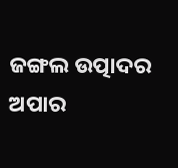ଜଙ୍ଗଲ ଉତ୍ପାଦର ଅପାର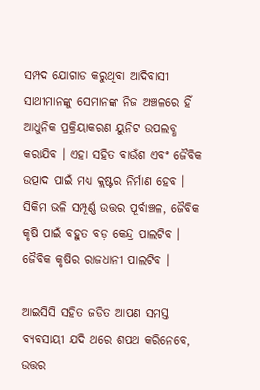ସମ୍ପଦ ଯୋଗାଡ କରୁଥିବା ଆଦିବାସୀ ସାଥୀମାନଙ୍କୁ ସେମାନଙ୍କ ନିଜ ଅଞ୍ଚଳରେ ହିଁ ଆଧୁନିକ ପ୍ରକ୍ରିୟାକରଣ ୟୁନିଟ ଉପଲବ୍ଧ କରାଯିବ । ଏହା ସହିତ ବାଉଁଶ ଏବଂ ଜୈବିକ ଉତ୍ପାଦ ପାଇଁ ମଧ୍ୟ କ୍ଲଷ୍ଟର ନିର୍ମାଣ ହେବ । ସିକିମ ଭଳି ସମ୍ପୂର୍ଣ୍ଣ ଉତ୍ତର ପୂର୍ବାଞ୍ଚଳ, ଜୈବିକ କୃଷି ପାଇଁ ବହୁତ ବଡ଼ କେନ୍ଦ୍ର ପାଲଟିବ । ଜୈବିକ କୃଷିର ରାଜଧାନୀ ପାଲଟିବ ।

ଆଇସିସି ସହିତ ଜଡିତ ଆପଣ ସମସ୍ତ ବ୍ୟବସାୟୀ ଯଦି ଥରେ ଶପଥ କରିନେବେ, ଉତ୍ତର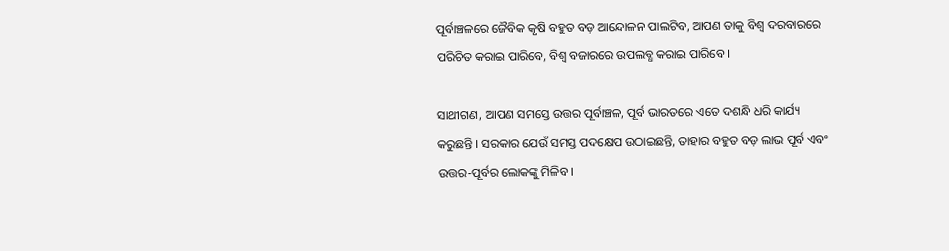ପୂର୍ବାଞ୍ଚଳରେ ଜୈବିକ କୃଷି ବହୁତ ବଡ଼ ଆନ୍ଦୋଳନ ପାଲଟିବ, ଆପଣ ତାକୁ ବିଶ୍ୱ ଦରବାରରେ ପରିଚିତ କରାଇ ପାରିବେ, ବିଶ୍ୱ ବଜାରରେ ଉପଲବ୍ଧ କରାଇ ପାରିବେ ।

ସାଥୀଗଣ, ଆପଣ ସମସ୍ତେ ଉତ୍ତର ପୂର୍ବାଞ୍ଚଳ, ପୂର୍ବ ଭାରତରେ ଏତେ ଦଶନ୍ଧି ଧରି କାର୍ଯ୍ୟ କରୁଛନ୍ତି । ସରକାର ଯେଉଁ ସମସ୍ତ ପଦକ୍ଷେପ ଉଠାଇଛନ୍ତି, ତାହାର ବହୁତ ବଡ଼ ଲାଭ ପୂର୍ବ ଏବଂ ଉତ୍ତର-ପୂର୍ବର ଲୋକଙ୍କୁ ମିଳିବ ।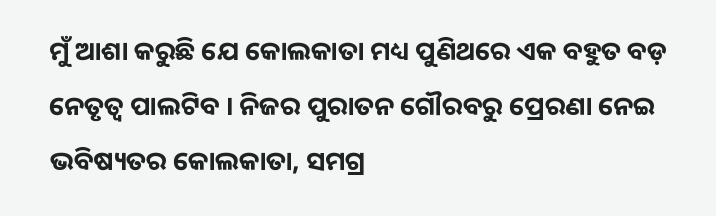ମୁଁ ଆଶା କରୁଛି ଯେ କୋଲକାତା ମଧ୍ୟ ପୁଣିଥରେ ଏକ ବହୁତ ବଡ଼ ନେତୃତ୍ୱ ପାଲଟିବ । ନିଜର ପୁରାତନ ଗୌରବରୁ ପ୍ରେରଣା ନେଇ ଭବିଷ୍ୟତର କୋଲକାତା, ସମଗ୍ର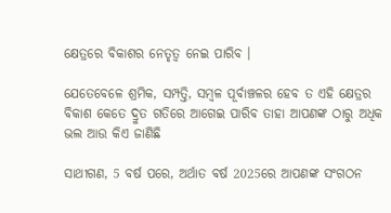କ୍ଷେତ୍ରରେ ବିକାଶର ନେତୃତ୍ୱ ନେଇ ପାରିବ ।

ଯେତେବେଳେ ଶ୍ରମିକ, ସମ୍ପତ୍ତି, ସମ୍ବଳ ପୂର୍ବାଞ୍ଚଳର ହେବ ତ ଏହି କ୍ଷେତ୍ରର ବିକାଶ କେତେ ଦ୍ରୁତ ଗତିରେ ଆଗେଇ ପାରିବ ତାହା ଆପଣଙ୍କ ଠାରୁ ଅଧିକ ଭଲ ଆଉ କିଏ ଜାଣିଛି

ସାଥୀଗଣ, 5 ବର୍ଷ ପରେ, ଅର୍ଥାତ ବର୍ଷ 2025ରେ ଆପଣଙ୍କ ସଂଗଠନ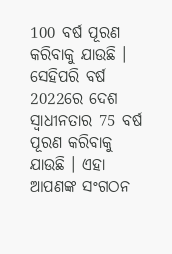100 ବର୍ଷ ପୂରଣ କରିବାକୁ ଯାଉଛି । ସେହିପରି ବର୍ଷ 2022ରେ ଦେଶ ସ୍ୱାଧୀନତାର 75 ବର୍ଷ ପୂରଣ କରିବାକୁ ଯାଉଛି । ଏହା ଆପଣଙ୍କ ସଂଗଠନ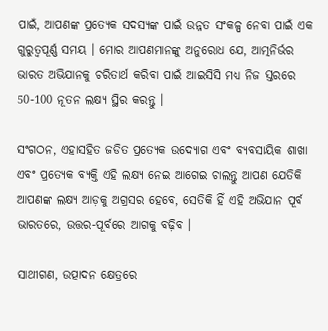ପାଇଁ, ଆପଣଙ୍କ ପ୍ରତ୍ୟେକ ସଦସ୍ୟଙ୍କ ପାଇଁ ଉନ୍ନତ ସଂକଳ୍ପ ନେବା ପାଇଁ ଏକ ଗୁରୁତ୍ବପୂର୍ଣ୍ଣ ସମୟ । ମୋର ଆପଣମାନଙ୍କୁ ଅନୁରୋଧ ଯେ, ଆତ୍ମନିର୍ଭର ଭାରତ ଅଭିଯାନକୁ ଚରିତାର୍ଥ କରିବା ପାଇଁ ଆଇସିସି ମଧ୍ୟ ନିଜ ସ୍ତରରେ 50-100 ନୂତନ ଲକ୍ଷ୍ୟ ସ୍ଥିର କରନ୍ତୁ ।

ସଂଗଠନ, ଏହାସହିତ ଜଡିତ ପ୍ରତ୍ୟେକ ଉଦ୍ୟୋଗ ଏବଂ ବ୍ୟବସାୟିକ ଶାଖା ଏବଂ ପ୍ରତ୍ୟେକ ବ୍ୟକ୍ତି ଏହି ଲକ୍ଷ୍ୟ ନେଇ ଆଗେଇ ଚାଲନ୍ତୁ ଆପଣ ଯେତିକି ଆପଣଙ୍କ ଲକ୍ଷ୍ୟ ଆଡ଼କୁ ଅଗ୍ରସର ହେବେ, ସେତିକି ହିଁ ଏହି ଅଭିଯାନ ପୂର୍ବ ଭାରତରେ, ଉତ୍ତର-ପୂର୍ବରେ ଆଗକୁ ବଢ଼ିବ ।

ସାଥୀଗଣ, ଉତ୍ପାଦନ କ୍ଷେତ୍ରରେ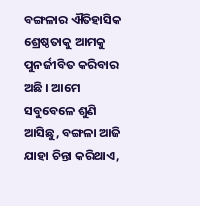ବଙ୍ଗଳାର ଐତିହାସିକ ଶ୍ରେଷ୍ଠତାକୁ ଆମକୁ ପୁନର୍ଜୀବିତ କରିବାର ଅଛି । ଆମେ ସବୁବେଳେ ଶୁଣି ଆସିଛୁ, ବଙ୍ଗଳା ଆଜି ଯାହା ଚିନ୍ତା କରିଥାଏ,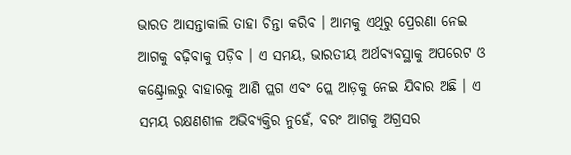ଭାରତ ଆସନ୍ତାକାଲି ତାହା ଚିନ୍ତା କରିବ । ଆମକୁ ଏଥିରୁ ପ୍ରେରଣା ନେଇ ଆଗକୁ ବଢ଼ିବାକୁ ପଡ଼ିବ । ଏ ସମୟ, ଭାରତୀୟ ଅର୍ଥବ୍ୟବସ୍ଥାକୁ ଅପରେଟ ଓ କଣ୍ଟ୍ରୋଲରୁ ବାହାରକୁ ଆଣି ପ୍ଲଗ ଏବଂ ପ୍ଲେ ଆଡ଼କୁ ନେଇ ଯିବାର ଅଛି । ଏ ସମୟ ରକ୍ଷଣଶୀଳ ଅଭିବ୍ୟକ୍ତିର ନୁହେଁ, ବରଂ ଆଗକୁ ଅଗ୍ରସର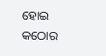ହୋଇ କଠୋର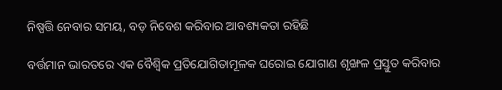ନିଷ୍ପତ୍ତି ନେବାର ସମୟ, ବଡ଼ ନିବେଶ କରିବାର ଆବଶ୍ୟକତା ରହିଛି

ବର୍ତ୍ତମାନ ଭାରତରେ ଏକ ବୈଶ୍ୱିକ ପ୍ରତିଯୋଗିତାମୂଳକ ଘରୋଇ ଯୋଗାଣ ଶୃଙ୍ଖଳ ପ୍ରସ୍ତୁତ କରିବାର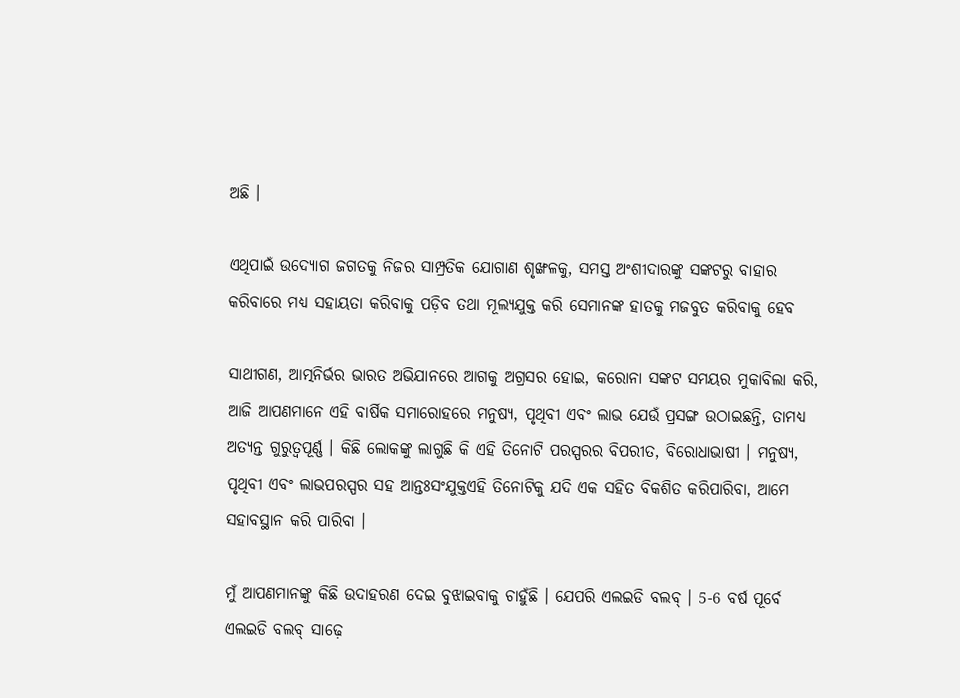ଅଛି ।

ଏଥିପାଇଁ ଉଦ୍ୟୋଗ ଜଗତକୁ ନିଜର ସାମ୍ପ୍ରତିକ ଯୋଗାଣ ଶୃଙ୍ଖଳକୁ, ସମସ୍ତ ଅଂଶୀଦାରଙ୍କୁ ସଙ୍କଟରୁ ବାହାର କରିବାରେ ମଧ୍ୟ ସହାୟତା କରିବାକୁ ପଡ଼ିବ ତଥା ମୂଲ୍ୟଯୁକ୍ତ କରି ସେମାନଙ୍କ ହାତକୁ ମଜବୁତ କରିବାକୁ ହେବ

ସାଥୀଗଣ, ଆତ୍ମନିର୍ଭର ଭାରତ ଅଭିଯାନରେ ଆଗକୁ ଅଗ୍ରସର ହୋଇ, କରୋନା ସଙ୍କଟ ସମୟର ମୁକାବିଲା କରି, ଆଜି ଆପଣମାନେ ଏହି ବାର୍ଷିକ ସମାରୋହରେ ମନୁଷ୍ୟ, ପୃଥିବୀ ଏବଂ ଲାଭ ଯେଉଁ ପ୍ରସଙ୍ଗ ଉଠାଇଛନ୍ତି, ତାମଧ୍ୟ ଅତ୍ୟନ୍ତ ଗୁରୁତ୍ୱପୂର୍ଣ୍ଣ । କିଛି ଲୋକଙ୍କୁ ଲାଗୁଛି କି ଏହି ତିନୋଟି ପରସ୍ପରର ବିପରୀତ, ବିରୋଧାଭାଷୀ । ମନୁଷ୍ୟ, ପୃଥିବୀ ଏବଂ ଲାଭପରସ୍ପର ସହ ଆନ୍ତଃସଂଯୁକ୍ତଏହି ତିନୋଟିକୁ ଯଦି ଏକ ସହିତ ବିକଶିତ କରିପାରିବା, ଆମେ ସହାବସ୍ଥାନ କରି ପାରିବା ।

ମୁଁ ଆପଣମାନଙ୍କୁ କିଛି ଉଦାହରଣ ଦେଇ ବୁଝାଇବାକୁ ଚାହୁଁଛି । ଯେପରି ଏଲଇଡି ବଲବ୍ । 5-6 ବର୍ଷ ପୂର୍ବେ ଏଲଇଡି ବଲବ୍ ସାଢ଼େ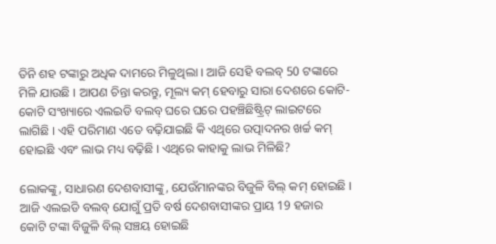ତିନି ଶହ ଟଙ୍କାରୁ ଅଧିକ ଦାମରେ ମିଳୁଥିଲା । ଆଜି ସେହି ବଲବ୍ 50 ଟଙ୍କାରେ ମିଳି ଯାଉଛି । ଆପଣ ଚିନ୍ତା କରନ୍ତୁ, ମୂଲ୍ୟ କମ୍ ହେବାରୁ ସାରା ଦେଶରେ କୋଟି-କୋଟି ସଂଖ୍ୟାରେ ଏଲଇଡି ବଲବ୍ ଘରେ ଘରେ ପହଞ୍ଚିଛିଷ୍ଟ୍ରିଟ୍ ଲାଇଟରେ ଲାଗିଛି । ଏହି ପରିମାଣ ଏତେ ବଢ଼ିଯାଇଛି କି ଏଥିରେ ଉତ୍ପାଦନର ଖର୍ଚ୍ଚ କମ୍ ହୋଇଛି ଏବଂ ଲାଭ ମଧ୍ୟ ବଢ଼ିଛି । ଏଥିରେ କାହାକୁ ଲାଭ ମିଳିଛି?

ଲୋକଙ୍କୁ, ସାଧାରଣ ଦେଶବାସୀଙ୍କୁ, ଯେଉଁମାନଙ୍କର ବିଜୁଳି ବିଲ୍ କମ୍ ହୋଇଛି । ଆଜି ଏଲଇଡି ବଲବ୍ ଯୋଗୁଁ ପ୍ରତି ବର୍ଷ ଦେଶବାସୀଙ୍କର ପ୍ରାୟ 19 ହଜାର କୋଟି ଟଙ୍କା ବିଜୁଳି ବିଲ୍ ସଞ୍ଚୟ ହୋଇଛି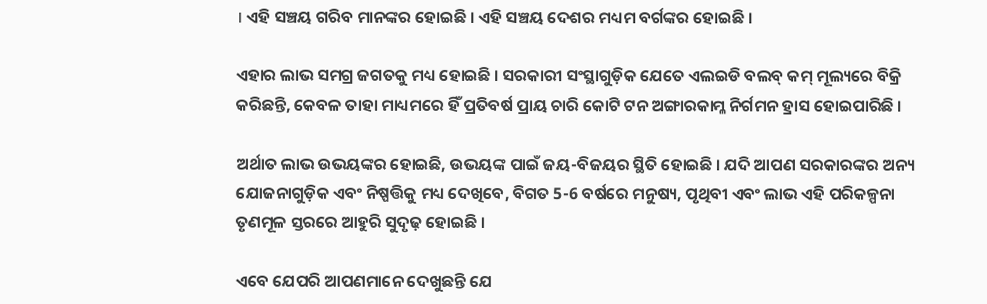। ଏହି ସଞ୍ଚୟ ଗରିବ ମାନଙ୍କର ହୋଇଛି । ଏହି ସଞ୍ଚୟ ଦେଶର ମଧ୍ୟମ ବର୍ଗଙ୍କର ହୋଇଛି ।

ଏହାର ଲାଭ ସମଗ୍ର ଜଗତକୁ ମଧ୍ୟ ହୋଇଛି । ସରକାରୀ ସଂସ୍ଥାଗୁଡ଼ିକ ଯେତେ ଏଲଇଡି ବଲବ୍ କମ୍ ମୂଲ୍ୟରେ ବିକ୍ରି କରିଛନ୍ତି, କେବଳ ତାହା ମାଧ୍ୟମରେ ହିଁ ପ୍ରତିବର୍ଷ ପ୍ରାୟ ଚାରି କୋଟି ଟନ ଅଙ୍ଗାରକାମ୍ଳ ନିର୍ଗମନ ହ୍ରାସ ହୋଇପାରିଛି ।

ଅର୍ଥାତ ଲାଭ ଉଭୟଙ୍କର ହୋଇଛି, ଉଭୟଙ୍କ ପାଇଁ ଜୟ-ବିଜୟର ସ୍ଥିତି ହୋଇଛି । ଯଦି ଆପଣ ସରକାରଙ୍କର ଅନ୍ୟ ଯୋଜନାଗୁଡ଼ିକ ଏବଂ ନିଷ୍ପତ୍ତିକୁ ମଧ୍ୟ ଦେଖିବେ, ବିଗତ 5-6 ବର୍ଷରେ ମନୁଷ୍ୟ, ପୃଥିବୀ ଏବଂ ଲାଭ ଏହି ପରିକଳ୍ପନା ତୃଣମୂଳ ସ୍ତରରେ ଆହୁରି ସୁଦୃଢ଼ ହୋଇଛି ।

ଏବେ ଯେପରି ଆପଣମାନେ ଦେଖୁଛନ୍ତି ଯେ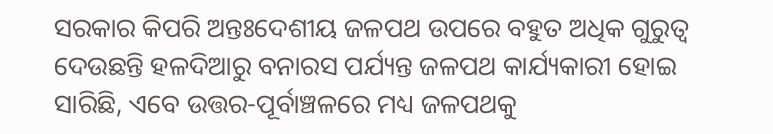ସରକାର କିପରି ଅନ୍ତଃଦେଶୀୟ ଜଳପଥ ଉପରେ ବହୁତ ଅଧିକ ଗୁରୁତ୍ୱ ଦେଉଛନ୍ତି ହଳଦିଆରୁ ବନାରସ ପର୍ଯ୍ୟନ୍ତ ଜଳପଥ କାର୍ଯ୍ୟକାରୀ ହୋଇ ସାରିଛି, ଏବେ ଉତ୍ତର-ପୂର୍ବାଞ୍ଚଳରେ ମଧ୍ୟ ଜଳପଥକୁ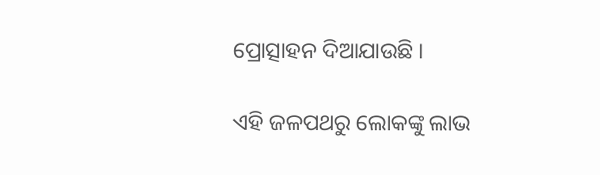ପ୍ରୋତ୍ସାହନ ଦିଆଯାଉଛି ।

ଏହି ଜଳପଥରୁ ଲୋକଙ୍କୁ ଲାଭ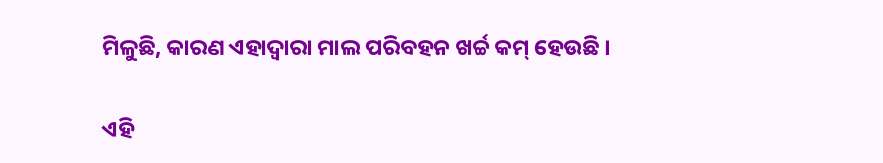ମିଳୁଛି, କାରଣ ଏହାଦ୍ୱାରା ମାଲ ପରିବହନ ଖର୍ଚ୍ଚ କମ୍ ହେଉଛି ।

ଏହି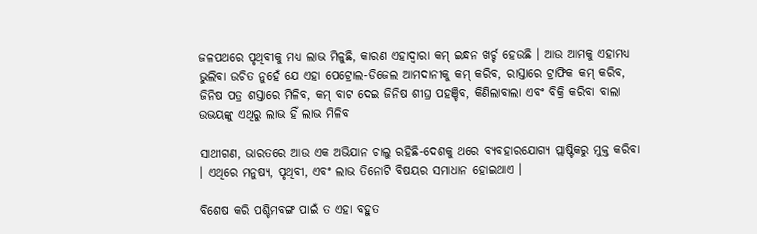ଜଳପଥରେ ପୃଥିବୀକୁ ମଧ୍ୟ ଲାଭ ମିଳୁଛି, କାରଣ ଏହାଦ୍ୱାରା କମ୍ ଇନ୍ଧନ ଖର୍ଚ୍ଚ ହେଉଛି । ଆଉ ଆମକୁ ଏହାମଧ୍ୟ ଭୁଲିବା ଉଚିତ ନୁହେଁ ଯେ ଏହା ପେଟ୍ରୋଲ-ଡିଜେଲ ଆମଦାନୀକୁ କମ୍ କରିବ, ରାସ୍ତାରେ ଟ୍ରାଫିକ କମ୍ କରିବ, ଜିନିଷ ପତ୍ର ଶସ୍ତାରେ ମିଳିବ, କମ୍ ବାଟ ଦେଇ ଜିନିଷ ଶୀଘ୍ର ପହଞ୍ଚିବ, କିଣିଲାବାଲା ଏବଂ ବିକ୍ରି କରିବା ବାଲା ଉଭୟଙ୍କୁ ଏଥିରୁ ଲାଭ ହିଁ ଲାଭ ମିଳିବ

ସାଥୀଗଣ, ଭାରତରେ ଆଉ ଏକ ଅଭିଯାନ ଚାଲୁ ରହିଛି-ଦେଶକୁ ଥରେ ବ୍ୟବହାରଯୋଗ୍ୟ ପ୍ଲାଷ୍ଟିକରୁ ମୁକ୍ତ କରିବା । ଏଥିରେ ମନୁଷ୍ୟ, ପୃଥିବୀ, ଏବଂ ଲାଭ ତିନୋଟି ବିଷୟର ସମାଧାନ ହୋଇଥାଏ ।

ବିଶେଷ କରି ପଶ୍ଚିମବଙ୍ଗ ପାଇଁ ତ ଏହା ବହୁତ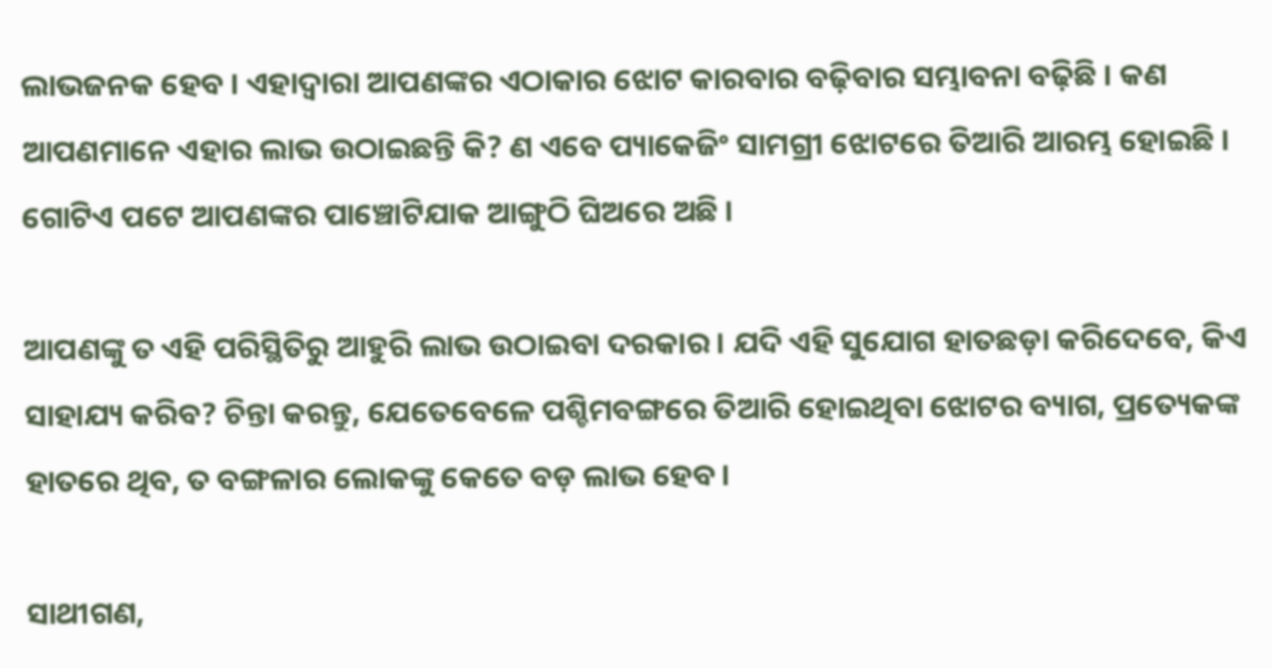ଲାଭଜନକ ହେବ । ଏହାଦ୍ୱାରା ଆପଣଙ୍କର ଏଠାକାର ଝୋଟ କାରବାର ବଢ଼ିବାର ସମ୍ଭାବନା ବଢ଼ିଛି । କଣ ଆପଣମାନେ ଏହାର ଲାଭ ଉଠାଇଛନ୍ତି କି? ଣ ଏବେ ପ୍ୟାକେଜିଂ ସାମଗ୍ରୀ ଝୋଟରେ ତିଆରି ଆରମ୍ଭ ହୋଇଛି । ଗୋଟିଏ ପଟେ ଆପଣଙ୍କର ପାଞ୍ଚୋଟିଯାକ ଆଙ୍ଗୁଠି ଘିଅରେ ଅଛି ।

ଆପଣଙ୍କୁ ତ ଏହି ପରିସ୍ଥିତିରୁ ଆହୁରି ଲାଭ ଉଠାଇବା ଦରକାର । ଯଦି ଏହି ସୁଯୋଗ ହାତଛଡ଼ା କରିଦେବେ, କିଏ ସାହାଯ୍ୟ କରିବ? ଚିନ୍ତା କରନ୍ତୁ, ଯେତେବେଳେ ପଶ୍ଚିମବଙ୍ଗରେ ତିଆରି ହୋଇଥିବା ଝୋଟର ବ୍ୟାଗ, ପ୍ରତ୍ୟେକଙ୍କ ହାତରେ ଥିବ, ତ ବଙ୍ଗଳାର ଲୋକଙ୍କୁ କେତେ ବଡ଼ ଲାଭ ହେବ ।

ସାଥୀଗଣ,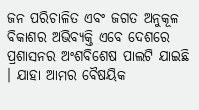ଜନ ପରିଚାଳିତ ଏବଂ ଜଗତ ଅନୁକୂଳ ବିକାଶର ଅଭିବ୍ୟକ୍ତି ଏବେ ଦେଶରେ ପ୍ରଶାସନର ଅଂଶବିଶେଷ ପାଲଟି ଯାଇଛି । ଯାହା ଆମର ବୈଷୟିକ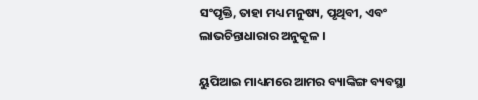ସଂପୃକ୍ତି, ତାହା ମଧ୍ୟ ମନୁଷ୍ୟ, ପୃଥିବୀ, ଏବଂ ଲାଭଚିନ୍ତାଧାରାର ଅନୁକୂଳ ।

ୟୁପିଆଇ ମାଧ୍ୟମରେ ଆମର ବ୍ୟାଙ୍କିଙ୍ଗ ବ୍ୟବସ୍ଥା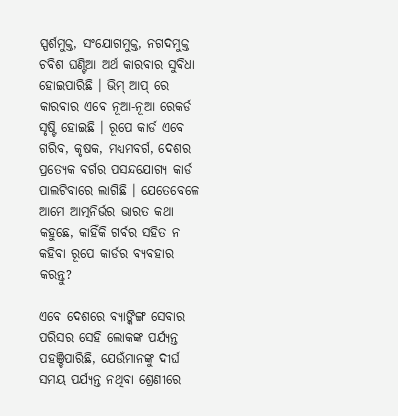ସ୍ପର୍ଶମୁକ୍ତ, ସଂଯୋଗମୁକ୍ତ, ନଗଦମୁକ୍ତ ଚବିଶ ଘଣ୍ଟିଆ ଅର୍ଥ କାରବାର ସୁବିଧା ହୋଇପାରିଛି । ଭିମ୍ ଆପ୍ ରେ କାରବାର ଏବେ ନୂଆ-ନୂଆ ରେକର୍ଡ ସୃଷ୍ଟି ହୋଇଛି । ରୂପେ କାର୍ଡ ଏବେ ଗରିବ, କୃଷକ, ମଧ୍ୟମବର୍ଗ, ଦେଶର ପ୍ରତ୍ୟେକ ବର୍ଗର ପସନ୍ଦଯୋଗ୍ୟ କାର୍ଡ ପାଲଟିବାରେ ଲାଗିଛି । ଯେତେବେଳେ ଆମେ ଆତ୍ମନିର୍ଭର ଭାରତ କଥା କହୁଛେ, କାହିଁକି ଗର୍ବର ସହିତ ନ କହିବା ରୂପେ କାର୍ଡର ବ୍ୟବହାର କରନ୍ତୁ?

ଏବେ ଦେଶରେ ବ୍ୟାଙ୍କିଙ୍ଗ ସେବାର ପରିସର ସେହି ଲୋକଙ୍କ ପର୍ଯ୍ୟନ୍ତ ପହଞ୍ଚିପାରିଛି, ଯେଉଁମାନଙ୍କୁ ଦୀର୍ଘ ସମୟ ପର୍ଯ୍ୟନ୍ତ ନଥିବା ଶ୍ରେଣୀରେ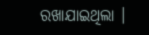ରଖାଯାଇଥିଲା ।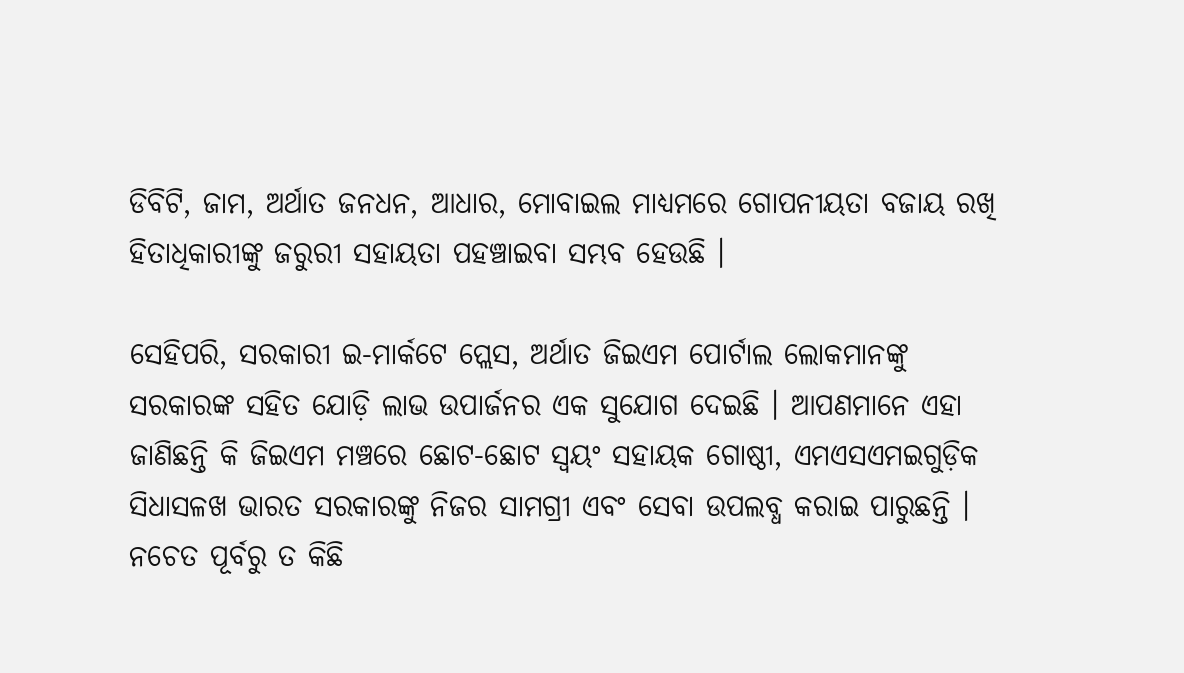ଡିବିଟି, ଜାମ, ଅର୍ଥାତ ଜନଧନ, ଆଧାର, ମୋବାଇଲ ମାଧ୍ୟମରେ ଗୋପନୀୟତା ବଜାୟ ରଖି ହିତାଧିକାରୀଙ୍କୁ ଜରୁରୀ ସହାୟତା ପହଞ୍ଚାଇବା ସମ୍ଭବ ହେଉଛି ।

ସେହିପରି, ସରକାରୀ ଇ-ମାର୍କଟେ ପ୍ଲେସ, ଅର୍ଥାତ ଜିଇଏମ ପୋର୍ଟାଲ ଲୋକମାନଙ୍କୁ ସରକାରଙ୍କ ସହିତ ଯୋଡ଼ି ଲାଭ ଉପାର୍ଜନର ଏକ ସୁଯୋଗ ଦେଇଛି । ଆପଣମାନେ ଏହା ଜାଣିଛନ୍ତି କି ଜିଇଏମ ମଞ୍ଚରେ ଛୋଟ-ଛୋଟ ସ୍ୱୟଂ ସହାୟକ ଗୋଷ୍ଠୀ, ଏମଏସଏମଇଗୁଡ଼ିକ ସିଧାସଳଖ ଭାରତ ସରକାରଙ୍କୁ ନିଜର ସାମଗ୍ରୀ ଏବଂ ସେବା ଉପଲବ୍ଧ କରାଇ ପାରୁଛନ୍ତି । ନଚେତ ପୂର୍ବରୁ ତ କିଛି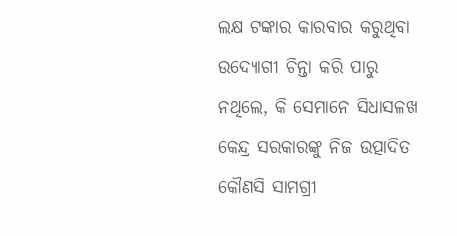ଲକ୍ଷ ଟଙ୍କାର କାରବାର କରୁଥିବା ଉଦ୍ୟୋଗୀ ଚିନ୍ତା କରି ପାରୁ ନଥିଲେ, କି ସେମାନେ ସିଧାସଳଖ କେନ୍ଦ୍ର ସରକାରଙ୍କୁ ନିଜ ଉତ୍ପାଦିତ କୌଣସି ସାମଗ୍ରୀ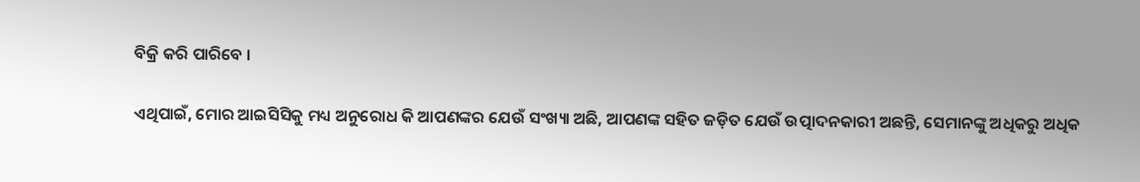ବିକ୍ରି କରି ପାରିବେ ।

ଏଥିପାଇଁ, ମୋର ଆଇସିସିକୁ ମଧ୍ୟ ଅନୁରୋଧ କି ଆପଣଙ୍କର ଯେଉଁ ସଂଖ୍ୟା ଅଛି, ଆପଣଙ୍କ ସହିତ ଜଡ଼ିତ ଯେଉଁ ଉତ୍ପାଦନକାରୀ ଅଛନ୍ତି, ସେମାନଙ୍କୁ ଅଧିକରୁ ଅଧିକ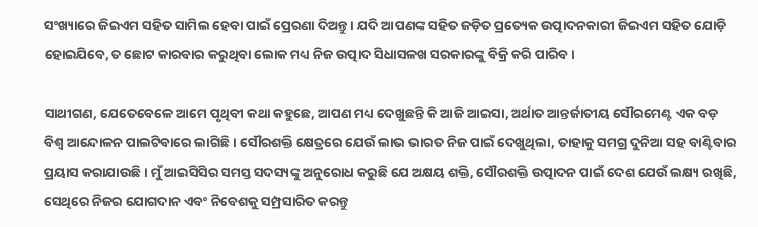ସଂଖ୍ୟାରେ ଜିଇଏମ ସହିତ ସାମିଲ ହେବା ପାଇଁ ପ୍ରେରଣା ଦିଅନ୍ତୁ । ଯଦି ଆପଣଙ୍କ ସହିତ ଜଡ଼ିତ ପ୍ରତ୍ୟେକ ଉତ୍ପାଦନକାରୀ ଜିଇଏମ ସହିତ ଯୋଡ଼ି ହୋଇଯିବେ, ତ ଛୋଟ କାରବାର କରୁଥିବା ଲୋକ ମଧ୍ୟ ନିଜ ଉତ୍ପାଦ ସିଧାସଳଖ ସରକାରଙ୍କୁ ବିକ୍ରି କରି ପାରିବ ।

ସାଥୀଗଣ, ଯେତେବେଳେ ଆମେ ପୃଥିବୀ କଥା କହୁଛେ, ଆପଣ ମଧ୍ୟ ଦେଖୁଛନ୍ତି କି ଆଜି ଆଇସା, ଅର୍ଥାତ ଆନ୍ତର୍ଜାତୀୟ ସୌରମେଣ୍ଟ ଏକ ବଡ଼ ବିଶ୍ୱ ଆନ୍ଦୋଳନ ପାଲଟିବାରେ ଲାଗିଛି । ସୌରଶକ୍ତି କ୍ଷେତ୍ରରେ ଯେଉଁ ଲାଭ ଭାରତ ନିଜ ପାଇଁ ଦେଖୁଥିଲା, ତାହାକୁ ସମଗ୍ର ଦୁନିଆ ସହ ବାଣ୍ଟିବାର ପ୍ରୟାସ କରାଯାଉଛି । ମୁଁ ଆଇସିସିର ସମସ୍ତ ସଦସ୍ୟଙ୍କୁ ଅନୁରୋଧ କରୁଛି ଯେ ଅକ୍ଷୟ ଶକ୍ତି, ସୌରଶକ୍ତି ଉତ୍ପାଦନ ପାଇଁ ଦେଶ ଯେଉଁ ଲକ୍ଷ୍ୟ ରଖିଛି, ସେଥିରେ ନିଜର ଯୋଗଦାନ ଏବଂ ନିବେଶକୁ ସମ୍ପ୍ରସାରିତ କରନ୍ତୁ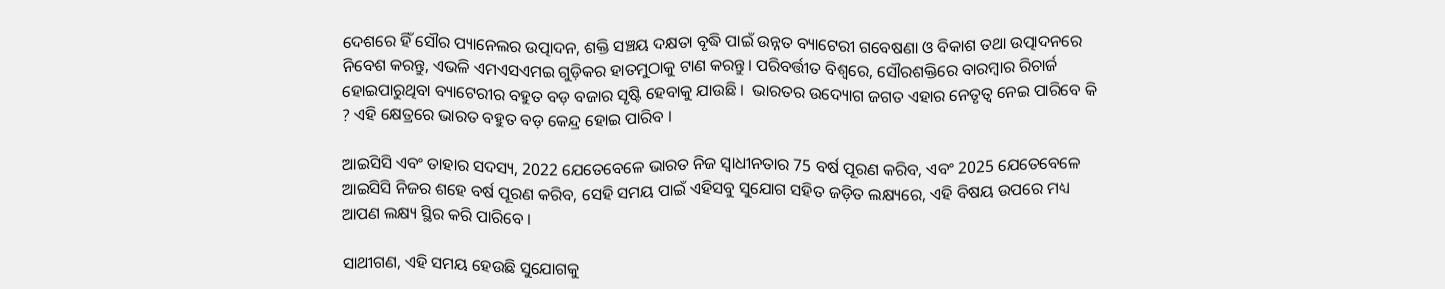ଦେଶରେ ହିଁ ସୌର ପ୍ୟାନେଲର ଉତ୍ପାଦନ, ଶକ୍ତି ସଞ୍ଚୟ ଦକ୍ଷତା ବୃଦ୍ଧି ପାଇଁ ଉନ୍ନତ ବ୍ୟାଟେରୀ ଗବେଷଣା ଓ ବିକାଶ ତଥା ଉତ୍ପାଦନରେ ନିବେଶ କରନ୍ତୁ, ଏଭଳି ଏମଏସଏମଇ ଗୁଡ଼ିକର ହାତମୁଠାକୁ ଟାଣ କରନ୍ତୁ। ପରିବର୍ତ୍ତୀତ ବିଶ୍ୱରେ, ସୌରଶକ୍ତିରେ ବାରମ୍ବାର ରିଚାର୍ଜ ହୋଇପାରୁଥିବା ବ୍ୟାଟେରୀର ବହୁତ ବଡ଼ ବଜାର ସୃଷ୍ଟି ହେବାକୁ ଯାଉଛି ।  ଭାରତର ଉଦ୍ୟୋଗ ଜଗତ ଏହାର ନେତୃତ୍ୱ ନେଇ ପାରିବେ କି ? ଏହି କ୍ଷେତ୍ରରେ ଭାରତ ବହୁତ ବଡ଼ କେନ୍ଦ୍ର ହୋଇ ପାରିବ ।

ଆଇସିସି ଏବଂ ତାହାର ସଦସ୍ୟ, 2022 ଯେତେବେଳେ ଭାରତ ନିଜ ସ୍ୱାଧୀନତାର 75 ବର୍ଷ ପୂରଣ କରିବ, ଏବଂ 2025 ଯେତେବେଳେ ଆଇସିସି ନିଜର ଶହେ ବର୍ଷ ପୂରଣ କରିବ, ସେହି ସମୟ ପାଇଁ ଏହିସବୁ ସୁଯୋଗ ସହିତ ଜଡ଼ିତ ଲକ୍ଷ୍ୟରେ, ଏହି ବିଷୟ ଉପରେ ମଧ୍ୟ ଆପଣ ଲକ୍ଷ୍ୟ ସ୍ଥିର କରି ପାରିବେ ।

ସାଥୀଗଣ, ଏହି ସମୟ ହେଉଛି ସୁଯୋଗକୁ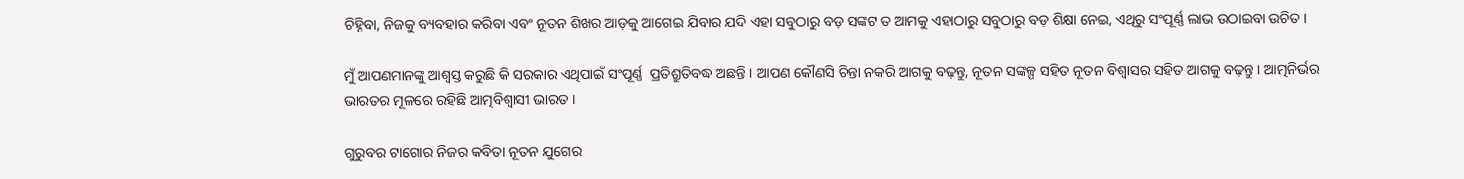ଚିହ୍ନିବା, ନିଜକୁ ବ୍ୟବହାର କରିବା ଏବଂ ନୂତନ ଶିଖର ଆଡ଼କୁ ଆଗେଇ ଯିବାର ଯଦି ଏହା ସବୁଠାରୁ ବଡ଼ ସଙ୍କଟ ତ ଆମକୁ ଏହାଠାରୁ ସବୁଠାରୁ ବଡ଼ ଶିକ୍ଷା ନେଇ, ଏଥିରୁ ସଂପୂର୍ଣ୍ଣ ଲାଭ ଉଠାଇବା ଉଚିତ ।

ମୁଁ ଆପଣମାନଙ୍କୁ ଆଶ୍ୱସ୍ତ କରୁଛି କି ସରକାର ଏଥିପାଇଁ ସଂପୂର୍ଣ୍ଣ  ପ୍ରତିଶ୍ରୁତିବଦ୍ଧ ଅଛନ୍ତି । ଆପଣ କୌଣସି ଚିନ୍ତା ନକରି ଆଗକୁ ବଢ଼ନ୍ତୁ, ନୂତନ ସଙ୍କଳ୍ପ ସହିତ ନୂତନ ବିଶ୍ୱାସର ସହିତ ଆଗକୁ ବଢ଼ନ୍ତୁ । ଆତ୍ମନିର୍ଭର ଭାରତର ମୂଳରେ ରହିଛି ଆତ୍ମବିଶ୍ୱାସୀ ଭାରତ ।

ଗୁରୁବର ଟାଗୋର ନିଜର କବିତା ନୂତନ ଯୁଗେର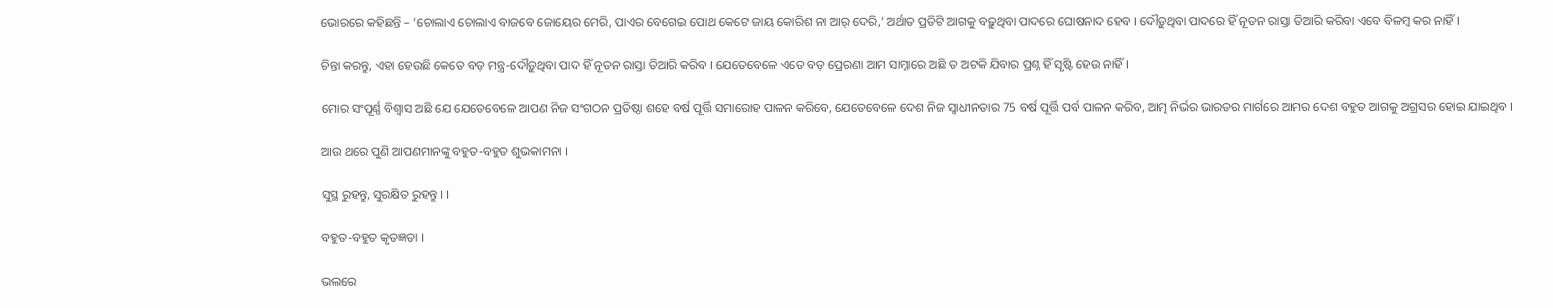ଭୋରରେ କହିଛନ୍ତି – ‘ଚୋଲାଏ ଚୋଲାଏ ବାଜବେ ଜୋୟେର ମେରି, ପାଏର ବେଗେଇ ପୋଥ କେଟେ ଜାୟ କୋରିଶ ନା ଆର୍ ଦେରି,’ ଅର୍ଥାତ ପ୍ରତିଟି ଆଗକୁ ବଢ଼ୁଥିବା ପାଦରେ ଘୋଷନାଦ ହେବ । ଦୌଡ଼ୁଥିବା ପାଦରେ ହିଁ ନୂତନ ରାସ୍ତା ତିଆରି କରିବା ଏବେ ବିଳମ୍ବ କର ନାହିଁ ।

ଚିନ୍ତା କରନ୍ତୁ, ଏହା ହେଉଛି କେତେ ବଡ଼ ମନ୍ତ୍ର-ଦୌଡ଼ୁଥିବା ପାଦ ହିଁ ନୂତନ ରାସ୍ତା ତିଆରି କରିବ । ଯେତେବେଳେ ଏତେ ବଡ଼ ପ୍ରେରଣା ଆମ ସାମ୍ନାରେ ଅଛି ତ ଅଟକି ଯିବାର ପ୍ରଶ୍ନ ହିଁ ସୃଷ୍ଟି ହେଉ ନାହିଁ ।

ମୋର ସଂପୂର୍ଣ୍ଣ ବିଶ୍ୱାସ ଅଛି ଯେ ଯେତେବେଳେ ଆପଣ ନିଜ ସଂଗଠନ ପ୍ରତିଷ୍ଠା ଶହେ ବର୍ଷ ପୂର୍ତ୍ତି ସମାରୋହ ପାଳନ କରିବେ, ଯେତେବେଳେ ଦେଶ ନିଜ ସ୍ୱାଧୀନତାର 75 ବର୍ଷ ପୂର୍ତ୍ତି ପର୍ବ ପାଳନ କରିବ, ଆତ୍ମ ନିର୍ଭର ଭାରତର ମାର୍ଗରେ ଆମର ଦେଶ ବହୁତ ଆଗକୁ ଅଗ୍ରସର ହୋଇ ଯାଇଥିବ ।

ଆଉ ଥରେ ପୁଣି ଆପଣମାନଙ୍କୁ ବହୁତ-ବହୁତ ଶୁଭକାମନା ।

ସୁସ୍ଥ ରୁହନ୍ତୁ, ସୁରକ୍ଷିତ ରୁହନ୍ତୁ । ।

ବହୁତ-ବହୁତ କୃତଜ୍ଞତା ।

ଭଲରେ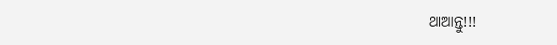ଥାଆନ୍ତୁ!!!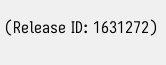(Release ID: 1631272)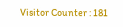Visitor Counter : 181